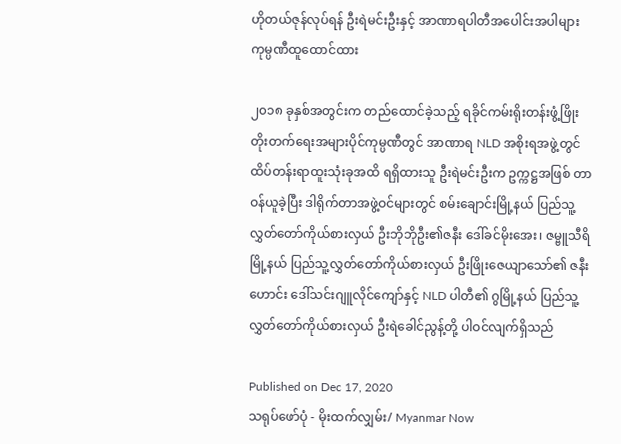ဟိုတယ်ဇုန်လုပ်ရန် ဦးရဲမင်းဦးနှင့် အာဏာရပါတီအပေါင်းအပါများ ကုမ္ပဏီထူ‌ထောင်ထား

၂၀၁၈ ခုနှစ်အတွင်းက တည်ထောင်ခဲ့သည့် ရခိုင်ကမ်းရိုးတန်းဖွံ့ဖြိုးတိုးတက်ရေးအများပိုင်ကုမ္ပဏီတွင် အာဏာရ NLD အစိုးရအဖွဲ့တွင် ထိပ်တန်းရာထူးသုံးခုအထိ ရရှိထားသူ ဦးရဲမင်းဦးက ဥက္ကဋ္ဌအဖြစ် တာဝန်ယူခဲ့ပြီး ဒါရိုက်တာအဖွဲ့ဝင်များတွင် စမ်းချောင်းမြို့နယ် ပြည်သူ့လွှတ်တော်ကိုယ်စားလှယ် ဦးဘိုဘိုဦး၏ဇနီး ဒေါ်ခင်မိုးအေး၊ ဇမ္ဗူသီရိမြို့နယ် ပြည်သူ့လွှတ်တော်ကိုယ်စားလှယ် ဦးဖြိုးဇေယျာသော်၏ ဇနီးဟောင်း ဒေါ်သင်းဂျူလိုင်ကျော်နှင့် NLD ပါတီ၏ ဂွမြို့နယ် ပြည်သူ့လွှတ်တော်ကိုယ်စားလှယ် ဦးရဲခေါင်ညွန့်တို့ ပါဝင်လျက်ရှိသည်

Published on Dec 17, 2020
သရုပ်ဖော်ပုံ - မိုးထက်လျှမ်း/ Myanmar Now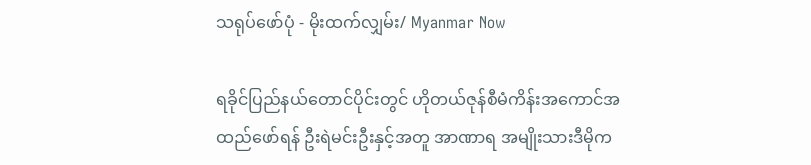သရုပ်ဖော်ပုံ - မိုးထက်လျှမ်း/ Myanmar Now

ရခိုင်ပြည်နယ်တောင်ပိုင်းတွင် ဟိုတယ်ဇုန်စီမံကိန်းအကောင်အထည်ဖော်ရန် ဦးရဲမင်းဦးနှင့်အတူ အာဏာရ အမျိုးသားဒီမိုက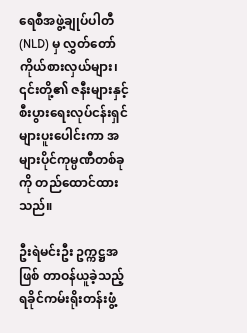ရေစီအဖွဲ့ချုပ်ပါတီ (NLD) မှ လွှတ်တော်ကိုယ်စားလှယ်များ၊ ၎င်းတို့၏ ဇနီးများနှင့် စီးပွားရေးလုပ်ငန်းရှင်များပူးပေါင်းကာ အများပိုင်ကုမ္ပဏီတစ်ခုကို တည်ထောင်ထားသည်။

ဦးရဲမင်းဦး ဥက္ကဋ္ဌအဖြစ် တာဝန်ယူခဲ့သည့် ရခိုင်ကမ်းရိုးတန်းဖွံ့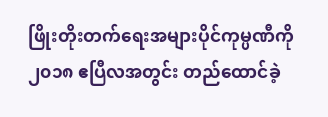ဖြိုးတိုးတက်ရေးအများပိုင်ကုမ္ပဏီကို ၂၀၁၈ ဧပြီလအတွင်း တည်ထောင်ခဲ့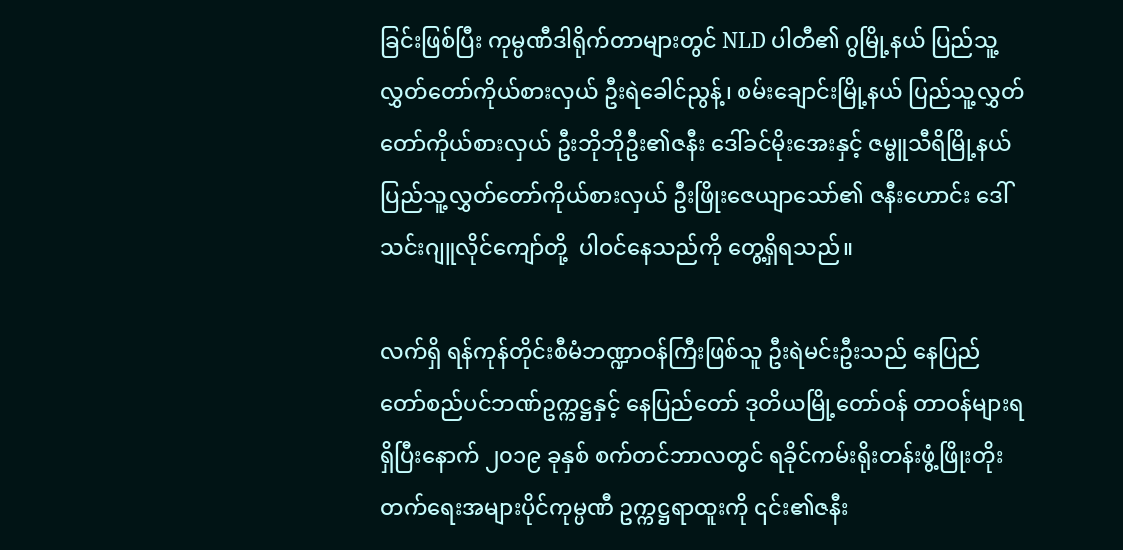ခြင်းဖြစ်ပြီး ကုမ္ပဏီဒါရိုက်တာများတွင် NLD ပါတီ၏ ဂွမြို့နယ် ပြည်သူ့လွှတ်တော်ကိုယ်စားလှယ် ဦးရဲခေါင်ညွန့်၊ စမ်းချောင်းမြို့နယ် ပြည်သူ့လွှတ်တော်ကိုယ်စားလှယ် ဦးဘိုဘိုဦး၏ဇနီး ဒေါ်ခင်မိုးအေးနှင့် ဇမ္ဗူသီရိမြို့နယ် ပြည်သူ့လွှတ်တော်ကိုယ်စားလှယ် ဦးဖြိုးဇေယျာသော်၏ ဇနီးဟောင်း ဒေါ်သင်းဂျူလိုင်ကျော်တို့  ပါဝင်နေသည်ကို တွေ့ရှိရသည်။

လက်ရှိ ရန်ကုန်တိုင်းစီမံဘဏ္ဍာဝန်ကြီးဖြစ်သူ ဦးရဲမင်းဦးသည် နေပြည်တော်စည်ပင်ဘဏ်ဥက္ကဋ္ဌနှင့် နေပြည်တော် ဒုတိယမြို့တော်ဝန် တာဝန်များရရှိပြီးနောက် ၂၀၁၉ ခုနှစ် စက်တင်ဘာလတွင် ရခိုင်ကမ်းရိုးတန်းဖွံ့ဖြိုးတိုးတက်ရေးအများပိုင်ကုမ္ပဏီ ဥက္ကဋ္ဌရာထူးကို ၎င်း၏ဇနီး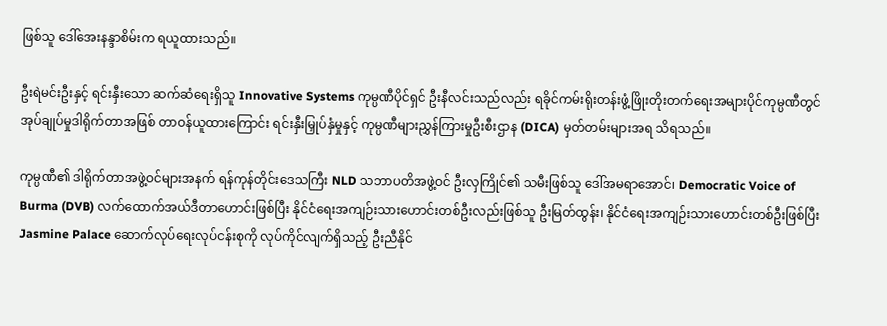ဖြစ်သူ ဒေါ်အေးနန္ဒာစိမ်းက ရယူထားသည်။

ဦးရဲမင်းဦးနှင့် ရင်းနှီးသော ဆက်ဆံရေးရှိသူ Innovative Systems ကုမ္ပဏီပိုင်ရှင် ဦးနီလင်းသည်လည်း ရခိုင်ကမ်းရိုးတန်းဖွံ့ဖြိုးတိုးတက်ရေးအများပိုင်ကုမ္ပဏီတွင် အုပ်ချုပ်မှုဒါရိုက်တာအဖြစ် တာဝန်ယူထားကြောင်း ရင်းနှီးမြှုပ်နှံမှုနှင့် ကုမ္ပဏီများညွှန်ကြားမှုဦးစီးဌာန (DICA) မှတ်တမ်းများအရ သိရသည်။

ကုမ္ပဏီ၏ ဒါရိုက်တာအဖွဲ့ဝင်များအနက် ရန်ကုန်တိုင်းဒေသကြီး NLD သဘာပတိအဖွဲ့ဝင် ဦးလှကြိုင်၏ သမီးဖြစ်သူ ဒေါ်အမရာအောင်၊ Democratic Voice of Burma (DVB) လက်ထောက်အယ်ဒီတာဟောင်းဖြစ်ပြီး နိုင်ငံရေးအကျဉ်းသားဟောင်းတစ်ဦးလည်းဖြစ်သူ ဦးမြတ်ထွန်း၊ နိုင်ငံရေးအကျဉ်းသားဟောင်းတစ်ဦးဖြစ်ပြီး Jasmine Palace ဆောက်လုပ်ရေးလုပ်ငန်းစုကို လုပ်ကိုင်လျက်ရှိသည့် ဦးညီနိုင်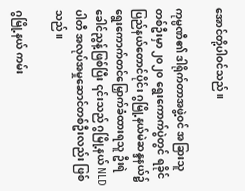အောင်တို့ပါဝင်သည်။

ကုမ္ပဏီ၏ ဒါရိုက်တာအဖွဲ့ဝင် အခြားသူတစ်ဦးမှာ ၂၀၂၀ ရွေးကောက်ပွဲတွင် ရခိုင်ပြည်နယ်တောင်ပိုင်း ဂွမြို့နယ်မဲဆန္ဒနယ်၌ ရွေးကောက်တင်မြှောက်ခံထားရသူ ဦးရဲခေါင်ညွန့်ဖြစ်ပြီး ၎င်းသည် ဂွမြို့နယ် NLD ပါတီ အလုပ်အမှုဆောင်တစ်ဦးလည်း ဖြစ်သည်။

ဂွမြို့နယ် ကမ်း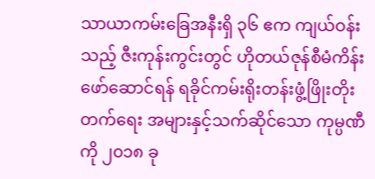သာယာကမ်းခြေအနီးရှိ ၃၆ ဧက ကျယ်ဝန်းသည့် ဇီးကုန်းကွင်းတွင် ဟိုတယ်ဇုန်စီမံကိန်းဖော်ဆောင်ရန် ရခိုင်ကမ်းရိုးတန်းဖွံ့ဖြိုးတိုးတက်ရေး အများနှင့်သက်ဆိုင်သော ကုမ္ပဏီကို ၂၀၁၈ ခု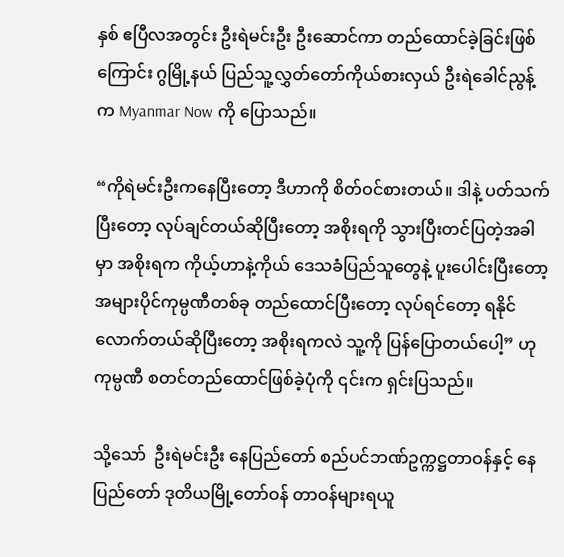နှစ် ဧပြီလအတွင်း ဦးရဲမင်းဦး ဦးဆောင်ကာ တည်ထောင်ခဲ့ခြင်းဖြစ်ကြောင်း ဂွမြို့နယ် ပြည်သူ့လွှတ်တော်ကိုယ်စားလှယ် ဦးရဲခေါင်ညွန့်က Myanmar Now ကို ပြောသည်။

“ကိုရဲမင်းဦးကနေပြီးတော့ ဒီဟာကို စိတ်ဝင်စားတယ်။ ဒါနဲ့ ပတ်သက်ပြီးတော့ လုပ်ချင်တယ်ဆိုပြီးတော့ အစိုးရကို သွားပြီးတင်ပြတဲ့အခါမှာ အစိုးရက ကိုယ့်ဟာနဲ့ကိုယ် ဒေသခံပြည်သူတွေနဲ့ ပူးပေါင်းပြီးတော့ အများပိုင်ကုမ္ပဏီတစ်ခု တည်ထောင်ပြီးတော့ လုပ်ရင်တော့ ရနိုင်လောက်တယ်ဆိုပြီးတော့ အစိုးရကလဲ သူ့ကို ပြန်ပြောတယ်ပေါ့” ဟု ကုမ္ပဏီ စတင်တည်ထောင်ဖြစ်ခဲ့ပုံကို ၎င်းက ရှင်းပြသည်။

သို့သော်  ဦးရဲမင်းဦး နေပြည်တော် စည်ပင်ဘဏ်ဥက္ကဋ္ဌတာဝန်နှင့် နေပြည်တော် ဒုတိယမြို့တော်ဝန် တာဝန်များရယူ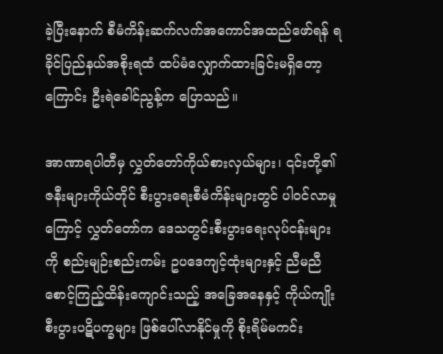ခဲ့ပြီးနောက် စီမံကိန်းဆက်လက်အကောင်အထည်ဖော်ရန် ရခိုင်ပြည်နယ်အစိုးရထံ ထပ်မံလျှောက်ထားခြင်းမရှိတော့ကြောင်း ဦးရဲခေါင်ညွန့်က ပြောသည်။

အာဏာရပါတီမှ လွှတ်တော်ကိုယ်စားလှယ်များ၊ ၎င်းတို့၏ ဇနီးများကိုယ်တိုင် စီးပွားရေးစီမံကိန်းများတွင် ပါဝင်လာမှုကြောင့် လွှတ်တော်က ဒေသတွင်းစီးပွားရေးလုပ်ငန်းများကို စည်းမျဉ်းစည်းကမ်း ဥပဒေကျင့်ထုံးများနှင့် ညီမညီ စောင့်ကြည့်ထိန်းကျောင်းသည့် အခြေအနေနှင့် ကိုယ်ကျိုးစီးပွားပဋိပက္ခများ ဖြစ်ပေါ်လာနိုင်မှုကို စိုးရိမ်မကင်း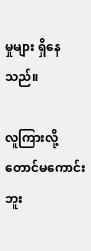မှုများ ရှိနေသည်။

လူကြားလို့တောင်မကောင်းဘူး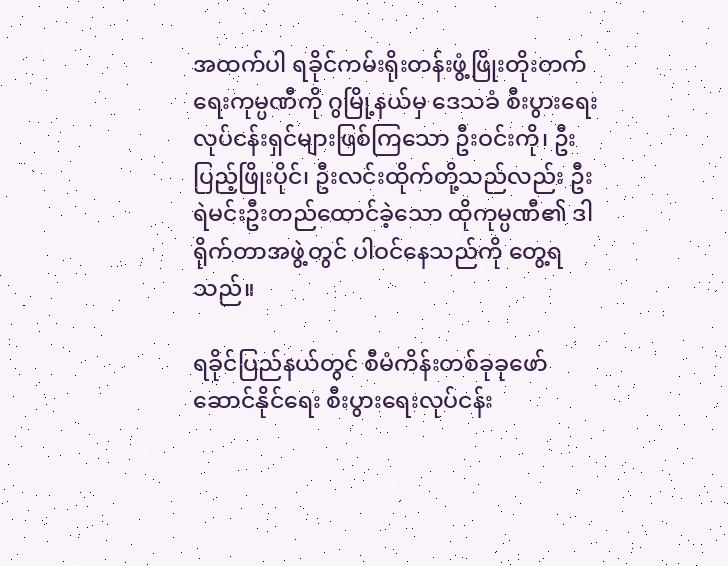အထက်ပါ ရခိုင်ကမ်းရိုးတန်းဖွံ့ဖြိုးတိုးတက်ရေးကုမ္ပဏီကို ဂွမြို့နယ်မှ ဒေသခံ စီးပွားရေးလုပ်ငန်းရှင်များဖြစ်ကြသော ဦးဝင်းကို၊ ဦးပြည့်ဖြိုးပိုင်၊ ဦးလင်းထိုက်တို့သည်လည်း ဦးရဲမင်းဦးတည်ထောင်ခဲ့သော ထိုကုမ္ပဏီ၏ ဒါရိုက်တာအဖွဲ့တွင် ပါဝင်နေသည်ကို တွေ့ရသည်။

ရခိုင်ပြည်နယ်တွင် စီမံကိန်းတစ်ခုခုဖော်ဆောင်နိုင်ရေး စီးပွားရေးလုပ်ငန်း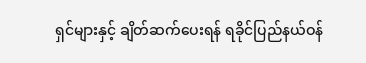ရှင်များနှင့် ချိတ်ဆက်ပေးရန် ရခိုင်ပြည်နယ်ဝန်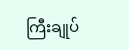ကြီးချုပ်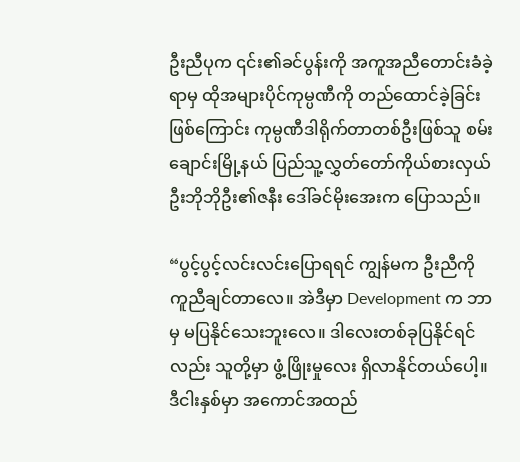ဦးညီပုက ၎င်း၏ခင်ပွန်းကို အကူအညီတောင်းခံခဲ့ရာမှ ထိုအများပိုင်ကုမ္ပဏီကို တည်ထောင်ခဲ့ခြင်းဖြစ်ကြောင်း ကုမ္ပဏီဒါရိုက်တာတစ်ဦးဖြစ်သူ စမ်းချောင်းမြို့နယ် ပြည်သူ့လွှတ်တော်ကိုယ်စားလှယ် ဦးဘိုဘိုဦး၏ဇနီး ဒေါ်ခင်မိုးအေးက ပြောသည်။

“ပွင့်ပွင့်လင်းလင်းပြောရရင် ကျွန်မက ဦးညီကို ကူညီချင်တာလေ။ အဲဒီမှာ Development က ဘာမှ မပြနိုင်သေးဘူးလေ။ ဒါလေးတစ်ခုပြနိုင်ရင်လည်း သူတို့မှာ ဖွံ့ဖြိုးမှုလေး ရှိလာနိုင်တယ်ပေါ့။ ဒီငါးနှစ်မှာ အကောင်အထည်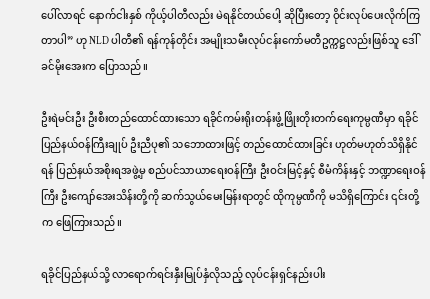ပေါ်လာရင် နောက်ငါးနှစ် ကိုယ့်ပါတီလည်း မဲရနိုင်တယ်ပေါ့ ဆိုပြီးတော့ ဝိုင်းလုပ်ပေးလိုက်ကြတာပါ” ဟု NLD ပါတီ၏ ရန်ကုန်တိုင်း အမျိုးသမီးလုပ်ငန်းကော်မတီဥက္ကဋ္ဌလည်းဖြစ်သူ ဒေါ်ခင်မိုးအေးက ပြောသည်။

ဦးရဲမင်းဦး ဦးစီးတည်ထောင်ထားသော ရခိုင်ကမ်းရိုးတန်းဖွံ့ဖြိုးတိုးတက်ရေးကုမ္ပဏီမှာ ရခိုင်ပြည်နယ်ဝန်ကြီးချုပ် ဦးညီပု၏ သဘောထားဖြင့် တည်ထောင်ထားခြင်း ဟုတ်မဟုတ်သိရှိနိုင်ရန် ပြည်နယ်အစိုးရအဖွဲ့မှ စည်ပင်သာယာရေးဝန်ကြီး ဦးဝင်းမြင့်နှင့် စီမံကိန်းနှင့် ဘဏ္ဍာရေးဝန်ကြီး ဦးကျော်အေးသိန်းတို့ကို ဆက်သွယ်မေးမြန်းရာတွင် ထိုကုမ္ပဏီကို မသိရှိကြောင်း ၎င်းတို့က ဖြေကြားသည်။

ရခိုင်ပြည်နယ်သို့ လာရောက်ရင်းနှီးမြုပ်နှံလိုသည့် လုပ်ငန်းရှင်နည်းပါး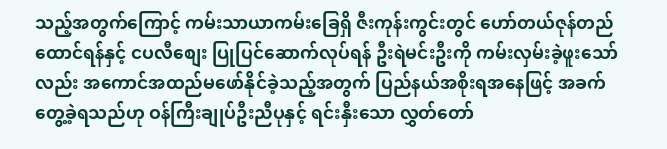သည့်အတွက်ကြောင့် ကမ်းသာယာကမ်းခြေရှိ ဇီးကုန်းကွင်းတွင် ဟော်တယ်ဇုန်တည်ထောင်ရန်နှင့် ငပလီစျေး ပြုပြင်ဆောက်လုပ်ရန် ဦးရဲမင်းဦးကို ကမ်းလှမ်းခဲ့ဖူးသော်လည်း အကောင်အထည်မဖော်နိုင်ခဲ့သည့်အတွက် ပြည်နယ်အစိုးရအနေဖြင့် အခက်တွေ့ခဲ့ရသည်ဟု ဝန်ကြီးချုပ်ဦးညီပုနှင့် ရင်းနှီးသော လွှတ်တော်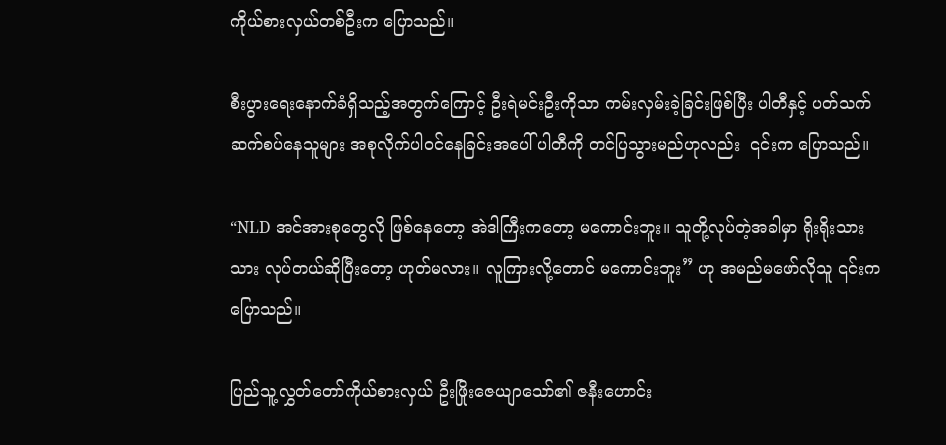ကိုယ်စားလှယ်တစ်ဦးက ပြောသည်။

စီးပွားရေးနောက်ခံရှိသည့်အတွက်ကြောင့် ဦးရဲမင်းဦးကိုသာ ကမ်းလှမ်းခဲ့ခြင်းဖြစ်ပြီး ပါတီနှင့် ပတ်သက်ဆက်စပ်နေသူများ အစုလိုက်ပါဝင်နေခြင်းအပေါ် ပါတီကို တင်ပြသွားမည်ဟုလည်း  ၎င်းက ပြောသည်။

“NLD အင်အားစုတွေလို ဖြစ်နေတော့ အဲဒါကြီးကတော့ မကောင်းဘူး။ သူတို့လုပ်တဲ့အခါမှာ ရိုးရိုးသားသား လုပ်တယ်ဆိုပြီးတော့ ဟုတ်မလား။ လူကြားလို့တောင် မကောင်းဘူး” ဟု အမည်မဖော်လိုသူ ၎င်းက ပြောသည်။

ပြည်သူ့လွှတ်တော်ကိုယ်စားလှယ် ဦးဖြိုးဇေယျာသော်၏ ဇနီးဟောင်း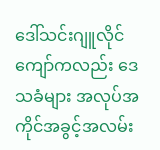ဒေါ်သင်းဂျူလိုင်ကျော်ကလည်း ဒေသခံများ အလုပ်အကိုင်အခွင့်အလမ်း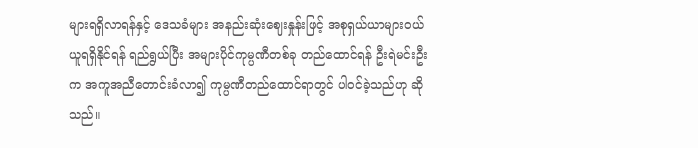များရရှိလာရန်နှင့် ဒေသခံများ အနည်းဆုံးဈေးနှုန်းဖြင့် အစုရှယ်ယာများဝယ်ယူရရှိနိုင်ရန် ရည်ရွယ်ပြီး အများပိုင်ကုမ္ပဏီတစ်ခု တည်ထောင်ရန် ဦးရဲမင်းဦးက အကူအညီတောင်းခံလာ၍ ကုမ္ပဏီတည်ထောင်ရာတွင် ပါဝင်ခဲ့သည်ဟု ဆိုသည်။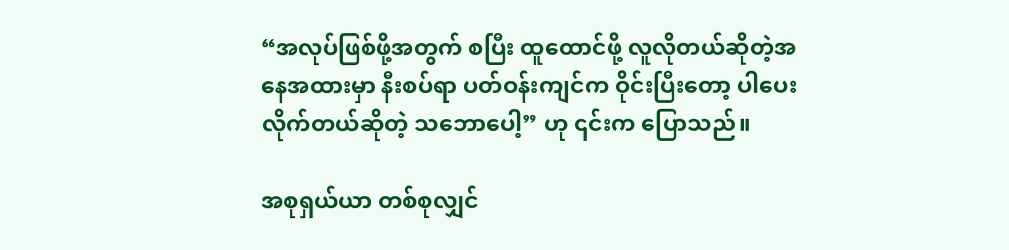“အလုပ်ဖြစ်ဖို့အတွက် စပြီး ထူထောင်ဖို့ လူလိုတယ်ဆိုတဲ့အနေအထားမှာ နီးစပ်ရာ ပတ်ဝန်းကျင်က ဝိုင်းပြီးတော့ ပါပေးလိုက်တယ်ဆိုတဲ့ သဘောပေါ့” ဟု ၎င်းက ပြောသည်။

အစုရှယ်ယာ တစ်စုလျှင်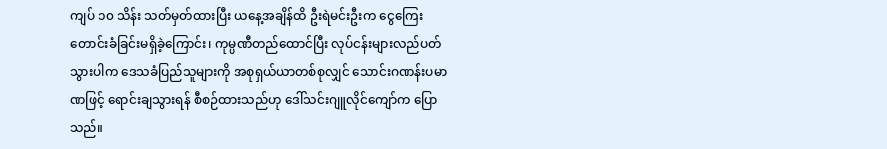ကျပ် ၁၀ သိန်း သတ်မှတ်ထားပြီး ယနေ့အချိန်ထိ ဦးရဲမင်းဦးက ငွေကြေးတောင်းခံခြင်းမရှိခဲ့ကြောင်း၊ ကုမ္ပဏီတည်ထောင်ပြီး လုပ်ငန်းများလည်ပတ်သွားပါက ဒေသခံပြည်သူများကို အစုရှယ်ယာတစ်စုလျှင် သောင်းဂဏန်းပမာဏဖြင့် ရောင်းချသွားရန် စီစဉ်ထားသည်ဟု ဒေါ်သင်းဂျူလိုင်ကျော်က ပြောသည်။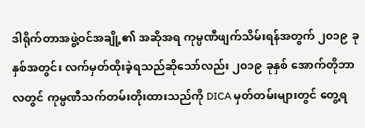ဒါရိုက်တာအဖွဲ့ဝင်အချို့၏ အဆိုအရ ကုမ္ပဏီဖျက်သိမ်းရန်အတွက် ၂၀၁၉ ခုနှစ်အတွင်း လက်မှတ်ထိုးခဲ့ရသည်ဆိုသော်လည်း ၂၀၁၉ ခုနှစ် အောက်တိုဘာလတွင် ကုမ္ပဏီသက်တမ်းတိုးထားသည်ကို DICA မှတ်တမ်းများတွင် တွေ့ရ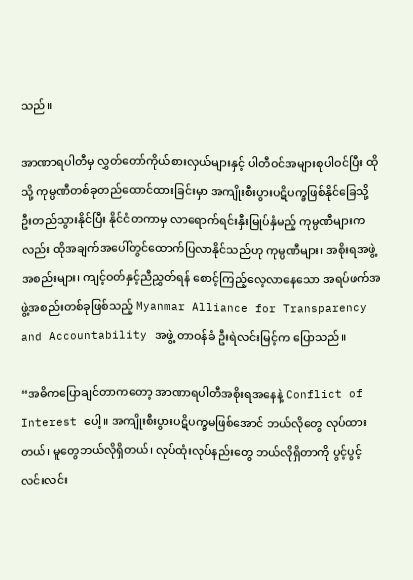သည်။

အာဏာရပါတီမှ လွှတ်တော်ကိုယ်စားလှယ်များနှင့် ပါတီဝင်အများစုပါဝင်ပြီး ထိုသို့ ကုမ္ပဏီတစ်ခုတည်ထောင်ထားခြင်းမှာ အကျိုးစီးပွားပဋိပက္ခဖြစ်နိုင်ခြေသို့ ဦးတည်သွားနိုင်ပြီး နိုင်ငံတကာမှ လာရောက်ရင်းနှီးမြုပ်နှံမည့် ကုမ္ပဏီများကလည်း ထိုအချက်အပေါ်တွင်ထောက်ပြလာနိုင်သည်ဟု ကုမ္ပဏီများ၊ အစိုးရအဖွဲ့အစည်းများ၊ ကျင့်ဝတ်နှင့်ညီညွှတ်ရန် စောင့်ကြည့်လေ့လာနေသော အရပ်ဖက်အဖွဲ့အစည်းတစ်ခုဖြစ်သည့် Myanmar Alliance for Transparency and Accountability အဖွဲ့ တာဝန်ခံ ဦးရဲလင်းမြင့်က ပြောသည်။

“အဓိကပြောချင်တာကတော့ အာဏာရပါတီအစိုးရအနေနဲ့ Conflict of Interest ပေါ့။ အကျိုးစီးပွားပဋိပက္ခမဖြစ်အောင် ဘယ်လိုတွေ လုပ်ထားတယ်၊ မူတွေဘယ်လိုရှိတယ်၊ လုပ်ထုံးလုပ်နည်းတွေ ဘယ်လိုရှိတာကို ပွင့်ပွင့်လင်းလင်း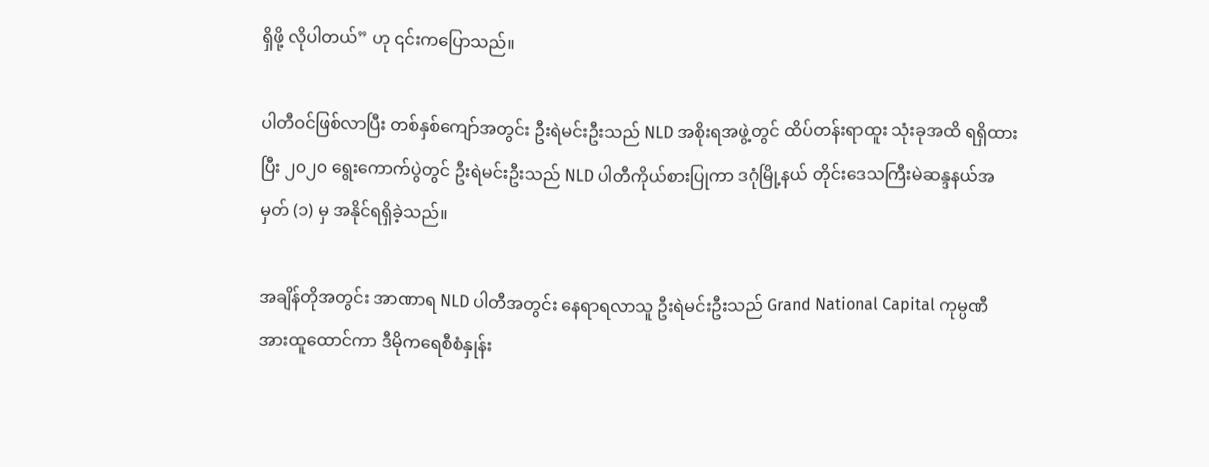ရှိဖို့ လိုပါတယ်” ဟု ၎င်းကပြောသည်။

ပါတီဝင်ဖြစ်လာပြီး တစ်နှစ်ကျော်အတွင်း ဦးရဲမင်းဦးသည် NLD အစိုးရအဖွဲ့တွင် ထိပ်တန်းရာထူး သုံးခုအထိ ရရှိထားပြီး ၂၀၂၀ ရွေးကောက်ပွဲတွင် ဦးရဲမင်းဦးသည် NLD ပါတီကိုယ်စားပြုကာ ဒဂုံမြို့နယ် တိုင်းဒေသကြီးမဲဆန္ဒနယ်အမှတ် (၁) မှ အနိုင်ရရှိခဲ့သည်။

အချိန်တိုအတွင်း အာဏာရ NLD ပါတီအတွင်း နေရာရလာသူ ဦးရဲမင်းဦးသည် Grand National Capital ကုမ္ပဏီအားထူထောင်ကာ ဒီမိုကရေစီစံနှုန်း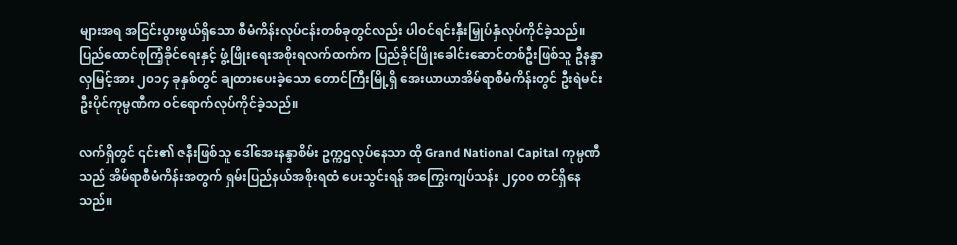များအရ အငြင်းပွားဖွယ်ရှိသော စီမံကိန်းလုပ်ငန်းတစ်ခုတွင်လည်း ပါဝင်ရင်းနှီးမြှုပ်နှံလုပ်ကိုင်ခဲ့သည်။ ပြည်ထောင်စုကြံ့ခိုင်ရေးနှင့် ဖွံ့ဖြိုးရေးအစိုးရလက်ထက်က ပြည်ခိုင်ဖြိုးခေါင်းဆောင်တစ်ဦးဖြစ်သူ ဦနန္ဒာလှမြင့်အား ၂၀၁၄ ခုနှစ်တွင် ချထားပေးခဲ့သော တောင်ကြီးမြို့ရှိ အေးယာယာအိမ်ရာစီမံကိန်းတွင် ဦးရဲမင်းဦးပိုင်ကုမ္ပဏီက ဝင်ရောက်လုပ်ကိုင်ခဲ့သည်။

လက်ရှိတွင် ၎င်း၏ ဇနီးဖြစ်သူ ဒေါ်အေးနန္ဒာစိမ်း ဥက္ကဌလုပ်နေသာ ထို Grand National Capital ကုမ္ပဏီသည် အိမ်ရာစီမံကိန်းအတွက် ရှမ်းပြည်နယ်အစိုးရထံ ပေးသွင်းရန် အကြွေးကျပ်သန်း ၂၄၀၀ တင်ရှိနေသည်။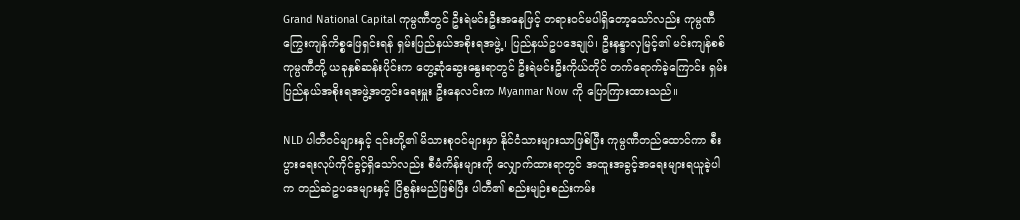Grand National Capital ကုမ္ပဏီတွင် ဦးရဲမင်းဦးအနေဖြင့် တရားဝင်မပါရှိတော့သော်လည်း ကုမ္ပဏီကြွေးကျန်ကိစ္စဖြေရှင်းရန် ရှမ်းပြည်နယ်အစိုးရအဖွဲ့၊ ပြည်နယ်ဥပဒေချုပ်၊ ဦးနန္ဒာလှမြင့်၏ မင်းကျန်စစ်ကုမ္ပဏီတို့ ယခုနှစ်ဆန်းပိုင်းက တွေ့ဆုံဆွေးနွေးရာတွင် ဦးရဲမင်းဦးကိုယ်တိုင် တက်ရောက်ခဲ့ကြောင်း ရှမ်းပြည်နယ်အစိုးရအဖွဲ့အတွင်းရေးမှူး ဦးနေလင်းက Myanmar Now ကို ပြောကြားထားသည်။

NLD ပါတီဝင်များနှင့် ၎င်းတို့၏ မိသားစုဝင်များမှာ နိုင်ငံသားများသာဖြစ်ပြီး ကုမ္ပဏီတည်ထောင်ကာ စီးပွားရေးလုပ်ကိုင်ခွင့်ရှိသော်လည်း စီမံကိန်းများကို လျှောက်ထားရာတွင် အထူးအခွင့်အရေးများရယူခဲ့ပါက တည်ဆဲဥပဒေများနှင့် ငြိစွန်းမည်ဖြစ်ပြီး ပါတီ၏ စည်းမျဉ်းစည်းကမ်း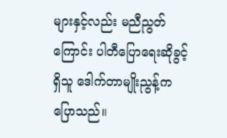များနှင့်လည်း မညီညွတ်ကြောင်း ပါတီပြောရေးဆိုခွင့်ရှိသူ ဒေါက်တာမျိုးညွန့်က ပြောသည်။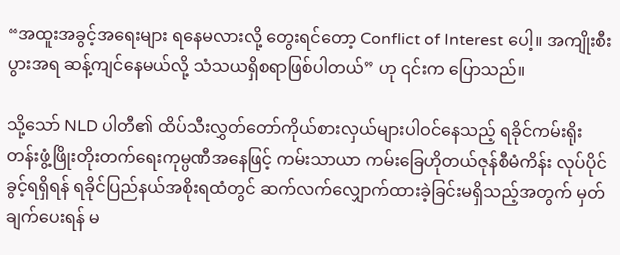“အထူးအခွင့်အရေးများ ရနေမလားလို့ တွေးရင်တော့ Conflict of Interest ပေါ့။ အကျိုးစီးပွားအရ ဆန့်ကျင်နေမယ်လို့ သံသယရှိစရာဖြစ်ပါတယ်” ဟု ၎င်းက ပြောသည်။

သို့သော် NLD ပါတီ၏ ထိပ်သီးလွှတ်တော်ကိုယ်စားလှယ်များပါဝင်နေသည့် ရခိုင်ကမ်းရိုးတန်းဖွံ့ဖြိုးတိုးတက်ရေးကုမ္ပဏီအနေဖြင့် ကမ်းသာယာ ကမ်းခြေဟိုတယ်ဇုန်စီမံကိန်း လုပ်ပိုင်ခွင့်ရရှိရန် ရခိုင်ပြည်နယ်အစိုးရထံတွင် ဆက်လက်လျှောက်ထားခဲ့ခြင်းမရှိသည့်အတွက် မှတ်ချက်ပေးရန် မ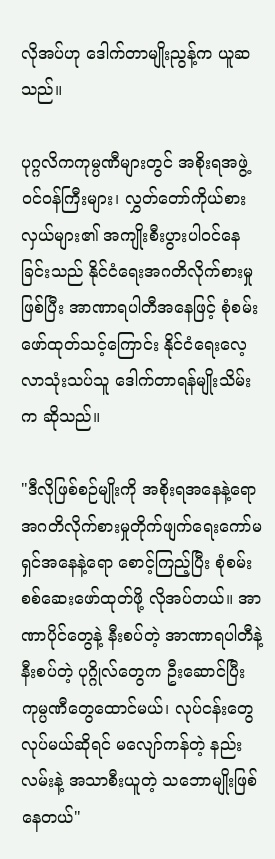လိုအပ်ဟု ဒေါက်တာမျိုးညွန့်က ယူဆသည်။

ပုဂ္ဂလိကကုမ္ပဏီများတွင် အစိုးရအဖွဲ့ဝင်ဝန်ကြီးများ၊ လွှတ်တော်ကိုယ်စားလှယ်များ၏ အကျိုးစီးပွားပါဝင်နေခြင်းသည် နိုင်ငံရေးအဂတိလိုက်စားမှုဖြစ်ပြီး အာဏာရပါတီအနေဖြင့် စုံစမ်းဖော်ထုတ်သင့်ကြောင်း နိုင်ငံရေးလေ့လာသုံးသပ်သူ ဒေါက်တာရန်မျိုးသိမ်းက ဆိုသည်။

"ဒီလိုဖြစ်စဉ်မျိုးကို အစိုးရအနေနဲ့ရော အဂတိလိုက်စားမှုတိုက်ဖျက်ရေးကော်မရှင်အနေနဲ့ရော စောင့်ကြည့်ပြီး စုံစမ်းစစ်ဆေးဖော်ထုတ်ဖို့ လိုအပ်တယ်။ အာဏာပိုင်တွေနဲ့ နီးစပ်တဲ့ အာဏာရပါတီနဲ့ နီးစပ်တဲ့ ပုဂ္ဂိုလ်တွေက ဦးဆောင်ပြီး ကုမ္ပဏီတွေထောင်မယ်၊ လုပ်ငန်းတွေ လုပ်မယ်ဆိုရင် မလျော်ကန်တဲ့ နည်းလမ်းနဲ့ အသာစီးယူတဲ့ သဘောမျိုးဖြစ်နေတယ်"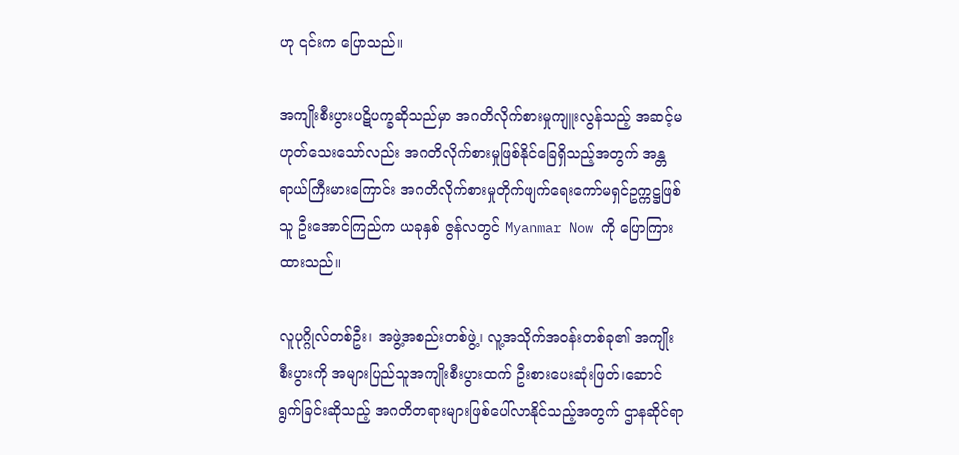ဟု ၎င်းက ပြောသည်။

အကျိုးစီးပွားပဋိပက္ခဆိုသည်မှာ အဂတိလိုက်စားမှုကျူးလွန်သည့် အဆင့်မဟုတ်သေးသော်လည်း အဂတိလိုက်စားမှုဖြစ်နိုင်ခြေရှိသည့်အတွက် အန္တရာယ်ကြီးမားကြောင်း အဂတိလိုက်စားမှုတိုက်ဖျက်ရေးကော်မရှင်ဥက္ကဋ္ဌဖြစ်သူ ဦးအောင်ကြည်က ယခုနှစ် ဇွန်လတွင် Myanmar Now ကို ပြောကြားထားသည်။

လူပုဂ္ဂိုလ်တစ်ဦး၊ အဖွဲ့အစည်းတစ်ဖွဲ့၊ လူ့အသိုက်အဝန်းတစ်ခု၏ အကျိုးစီးပွားကို အများပြည်သူအကျိုးစီးပွားထက် ဦးစားပေးဆုံးဖြတ်၊ဆောင်ရွက်ခြင်းဆိုသည့် အဂတိတရားများဖြစ်ပေါ်လာနိုင်သည့်အတွက် ဌာနဆိုင်ရာ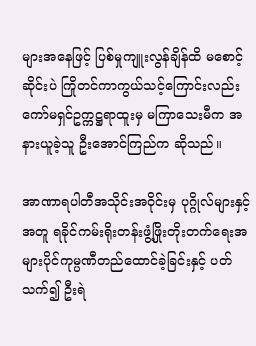များအနေဖြင့် ပြစ်မှုကျူးလွန်ချိန်ထိ မစောင့်ဆိုင်းပဲ ကြိုတင်ကာကွယ်သင့်ကြောင်းလည်း ကော်မရှင်ဥက္ကဋ္ဌရာထူးမှ မကြာသေးမီက အနားယူခဲ့သူ ဦးအောင်ကြည်က ဆိုသည်။

အာဏာရပါတီအသိုင်းအဝိုင်းမှ ပုဂ္ဂိုလ်များနှင့်အတူ ရခိုင်ကမ်းရိုးတန်းဖွံ့ဖြိုးတိုးတက်ရေးအများပိုင်ကုမ္ပဏီတည်ထောင်ခဲ့ခြင်းနှင့် ပတ်သက်၍ ဦးရဲ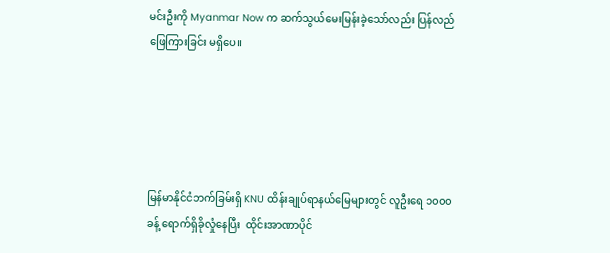မင်းဦးကို Myanmar Now က ဆက်သွယ်မေးမြန်းခဲ့သော်လည်း ပြန်လည်ဖြေကြားခြင်း မရှိပေ။





မြန်မာနိုင်ငံဘက်ခြမ်းရှိ KNU ထိန်းချုပ်ရာနယ်မြေများတွင် လူဦးရေ ၁၀၀၀ ခန့် ရောက်ရှိခိုလှုံနေပြီး  ထိုင်းအာဏာပိုင်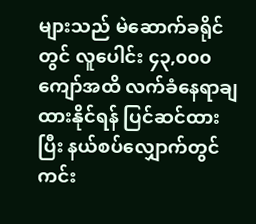များသည် မဲဆောက်ခရိုင်တွင် လူပေါင်း ၄၃,၀၀၀ ကျော်အထိ လက်ခံနေရာချထားနိုင်ရန် ပြင်ဆင်ထားပြီး နယ်စပ်လျှောက်တွင် ကင်း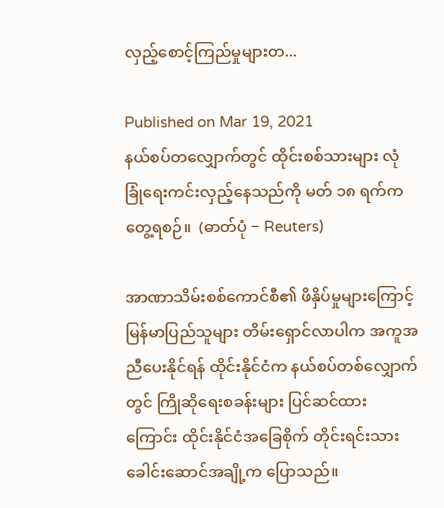လှည့်စောင့်ကြည်မှုများတ...

Published on Mar 19, 2021
နယ်စပ်တလျှောက်တွင် ထိုင်းစစ်သားများ လုံခြုံရေးကင်းလှည့်နေသည်ကို မတ် ၁၈ ရက်က တွေ့ရစဉ်။  (ဓာတ်ပုံ − Reuters)

အာဏာသိမ်းစစ်ကောင်စီ၏ ဖိနှိပ်မှုများကြောင့် မြန်မာပြည်သူများ တိမ်းရှောင်လာပါက အကူအညီပေးနိုင်ရန် ထိုင်းနိုင်ငံက နယ်စပ်တစ်လျှောက်တွင် ကြိုဆိုရေးစခန်းများ ပြင်ဆင်ထားကြောင်း ထိုင်းနိုင်ငံအခြေစိုက် တိုင်းရင်းသားခေါင်းဆောင်အချို့က ပြောသည်။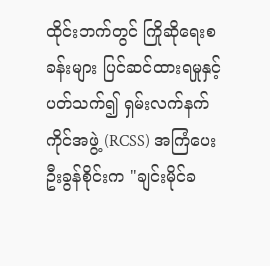ထိုင်းဘက်တွင် ကြိုဆိုရေးစခန်းများ ပြင်ဆင်ထားရမှုနှင့် ပတ်သက်၍ ရှမ်းလက်နက်ကိုင်အဖွဲ့ (RCSS) အကြံပေး ဦးခွန်စိုင်းက "ချင်းမိုင်ခ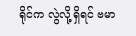ရိုင်က လွဲလို့ရှိရင် ဗမာ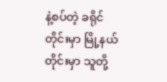နဲ့စပ်တဲ့ ခရိုင်တိုင်းမှာ မြို့နယ်တိုင်းမှာ သူတို့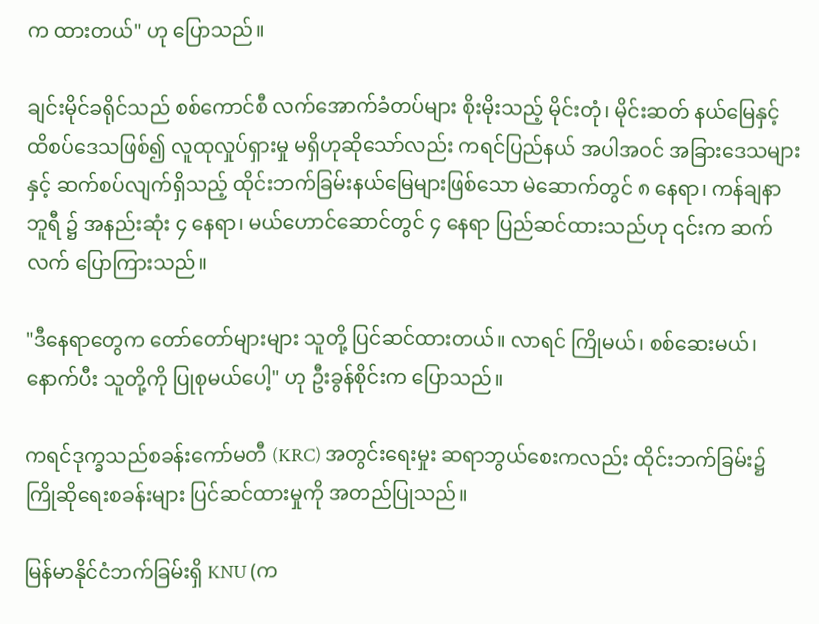က ထားတယ်" ဟု ပြောသည်။

ချင်းမိုင်ခရိုင်သည် စစ်ကောင်စီ လက်အောက်ခံတပ်များ စိုးမိုးသည့် မိုင်းတုံ၊ မိုင်းဆတ် နယ်မြေနှင့် ထိစပ်ဒေသဖြစ်၍ လူထုလှုပ်ရှားမှု မရှိဟုဆိုသော်လည်း ကရင်ပြည်နယ် အပါအဝင် အခြားဒေသများနှင့် ဆက်စပ်လျက်ရှိသည့် ထိုင်းဘက်ခြမ်းနယ်မြေများဖြစ်သော မဲ‌ဆောက်တွင် ၈ နေရာ၊ ကန်ချနာဘူရီ ၌ အနည်းဆုံး ၄ နေရာ၊ မယ်ဟောင်ဆောင်တွင် ၄ နေရာ ပြည်ဆင်ထားသည်ဟု ၎င်းက ဆက်လက် ပြောကြားသည်။

"ဒီနေရာတွေက တော်တော်များများ သူတို့ ပြင်ဆင်ထားတယ်။ လာရင် ကြိုမယ်၊ စစ်ဆေးမယ်၊ နောက်ပီး သူတို့ကို ပြုစုမယ်ပေါ့" ဟု ဦးခွန်စိုင်းက ပြောသည်။

ကရင်ဒုက္ခသည်စခန်းကော်မတီ (KRC) အတွင်းရေးမှုး ဆရာဘွယ်စေးကလည်း ထိုင်းဘက်ခြမ်း၌ ကြိုဆိုရေးစခန်းများ ပြင်ဆင်ထားမှုကို အတည်ပြုသည်။

မြန်မာနိုင်ငံဘက်ခြမ်းရှိ KNU (က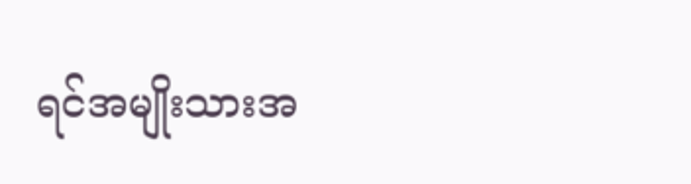ရင်အမျိုးသားအ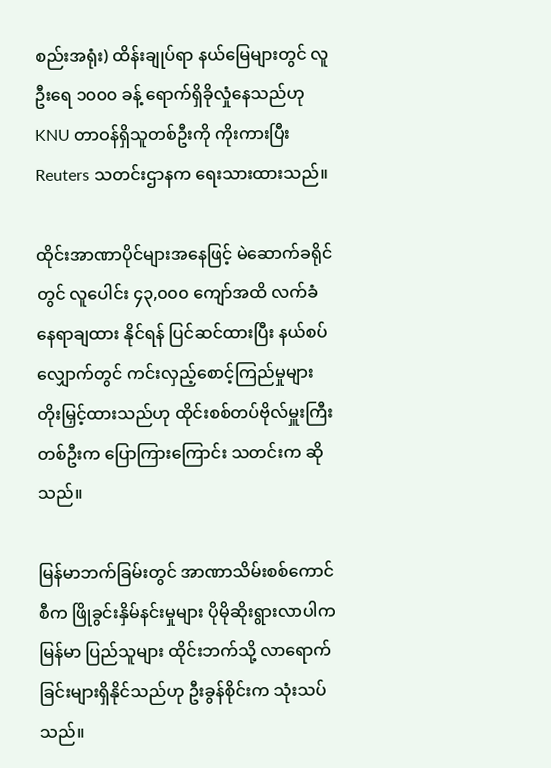စည်းအရုံး) ထိန်းချုပ်ရာ နယ်မြေများတွင် လူဦးရေ ၁၀၀၀ ခန့် ရောက်ရှိခိုလှုံနေသည်ဟု KNU တာဝန်ရှိသူတစ်ဦးကို ကိုးကားပြီး Reuters သတင်းဌာနက ရေးသားထားသည်။

ထိုင်းအာဏာပိုင်များအနေဖြင့် မဲဆောက်ခရိုင်တွင် လူပေါင်း ၄၃,၀၀၀ ကျော်အထိ လက်ခံနေရာချထား နိုင်ရန် ပြင်ဆင်ထားပြီး နယ်စပ်လျှောက်တွင် ကင်းလှည့်စောင့်ကြည်မှုများ တိုးမြှင့်ထားသည်ဟု ထိုင်းစစ်တပ်ဗိုလ်မှူးကြီးတစ်ဦးက ပြောကြားကြောင်း သတင်းက ဆိုသည်။

မြန်မာဘက်ခြမ်းတွင် အာဏာသိမ်းစစ်ကောင်စီက ဖြိုခွင်းနှိမ်နင်းမှုများ ပိုမိုဆိုးရွားလာပါက မြန်မာ ပြည်သူများ ထိုင်းဘက်သို့ လာရောက်ခြင်းများရှိနိုင်သည်ဟု ဦးခွန်စိုင်းက သုံးသပ်သည်။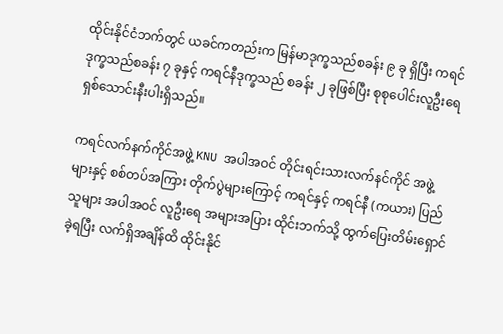ထိုင်းနိုင်ငံဘက်တွင် ယခင်ကတည်းက မြန်မာဒုက္ခသည်စခန်း ၉ ခု ရှိပြီး ကရင်ဒုက္ခသည်စခန်း ၇ ခုနှင့် ကရင်နီဒုက္ခသည် စခန်း ၂ ခုဖြစ်ပြီး စုစုပေါင်းလူဦးရေ ရှစ်သောင်းနီးပါးရှိသည်။

ကရင်လက်နက်ကိုင်အဖွဲ့ KNU အပါအဝင် တိုင်းရင်းသားလက်နင်ကိုင် အဖွဲ့များနှင့် စစ်တပ်အကြား တိုက်ပွဲများကြောင့် ကရင်နှင့် ကရင်နီ (ကယား) ပြည်သူများ အပါအဝင် လူဦးရေ အများအပြား ထိုင်းဘက်သို့ ထွက်ပြေးတိမ်းရှောင်ခဲ့ရပြီး လက်ရှိအချိန်ထိ ထိုင်းနိုင်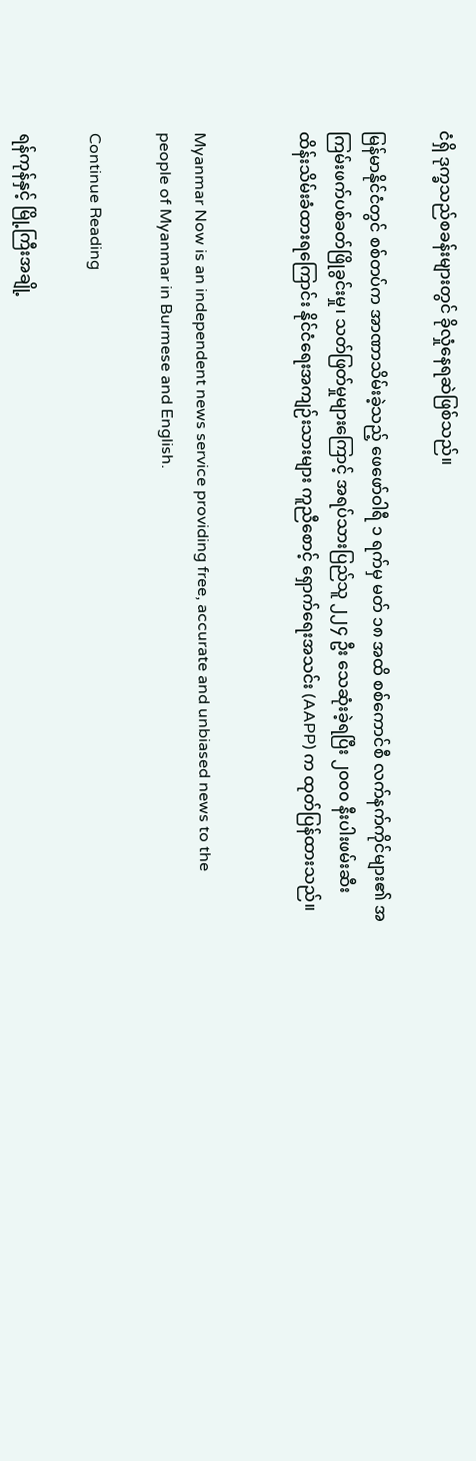ငံရှိ ဒုက္ခသည်စခန်းများတွင် ခိုလှုံနေရဆဲဖြစ်သည်။

မြန်မာနိုင်ငံတွင် စစ်တပ်က အာဏာသိမ်းခဲ့သည့် ဖေဖော်ဝါရီ ၁ ရက်မှ မတ် ၁၈ အထိ စစ်ကောင်စီ လက်နက်ကိုင်များ၏ အကြမ်းဖက်ပစ်ခတ်ဖြိုခွင်းမှု၊ သတ်ဖြတ်မှုများကြောင့် အရပ်သားပြည်သူ ၂၂၄ ဦး သေဆုံးခဲ့ရပြီး ၂၀၀၀ နီးပါးဖမ်းဆီးထိန်းသိမ်းခံထားရကြောင်း နိုင်ငံရေးအကျဉ်းသားများ ကူညီစောင့် ရှောက်ရေးအသင်း (AAPP) က ထုတ်ပြန်ထားသည်။


Myanmar Now is an independent news service providing free, accurate and unbiased news to the people of Myanmar in Burmese and English.

Continue Reading

ရန်ကုန်နှင့် မြို့ကြီးအချို့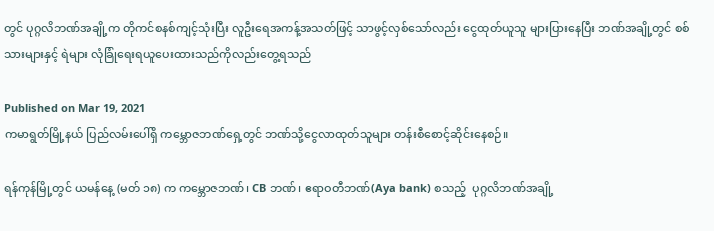တွင် ပုဂ္ဂလိဘဏ်အချို့က တိုကင်စနစ်ကျင့်သုံးပြီး လူဦးရေအကန့်အသတ်ဖြင့် သာဖွင့်လှစ်သော်လည်း ငွေထုတ်ယူသူ များပြားနေပြီး ဘဏ်အချို့တွင် စစ်သားများနှင့် ရဲများ လုံခြုံရေးရယူပေးထားသည်ကိုလည်းတွေ့ရသည်

Published on Mar 19, 2021
ကမာရွတ်မြို့နယ် ပြည်လမ်းပေါ်ရှိ ကမ္ဘောဇဘဏ်ရှေ့တွင် ဘဏ်သို့ငွေလာထုတ်သူများ တန်းစီစောင့်ဆိုင်းနေစဉ်။

ရန်ကုန်မြို့တွင် ယမန်နေ့ (မတ် ၁၈) က ကမ္ဘောဇဘဏ်၊ CB ဘဏ်၊ ဧရာဝတီဘဏ်(Aya bank) စသည့်  ပုဂ္ဂလိဘဏ်အချို့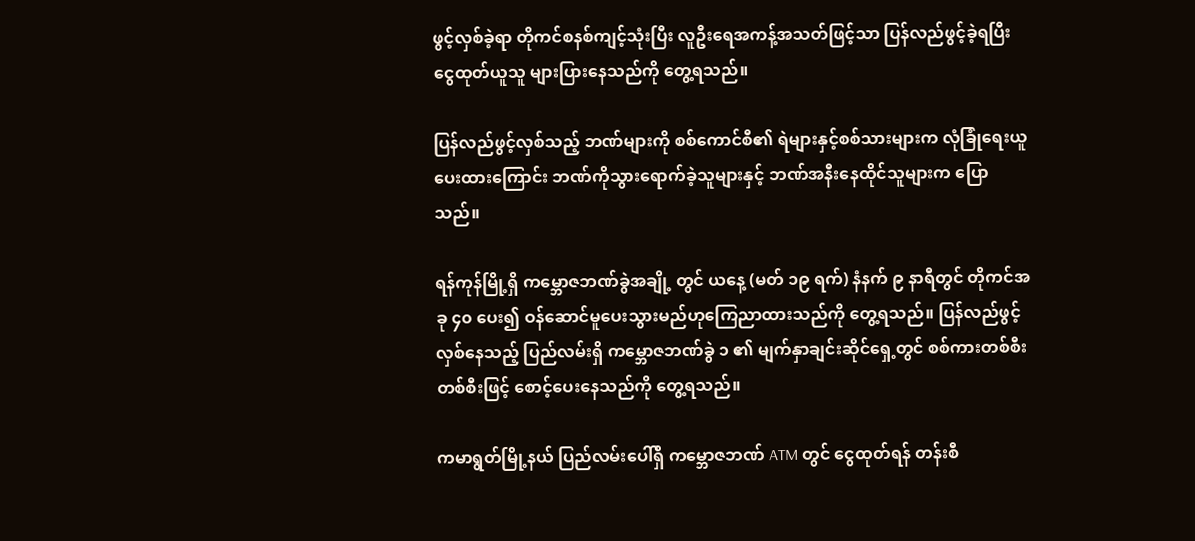ဖွင့်လှစ်ခဲ့ရာ တိုကင်စနစ်ကျင့်သုံးပြီး လူဦးရေအကန့်အသတ်ဖြင့်သာ ပြန်လည်ဖွင့်ခဲ့ရပြီး ငွေထုတ်ယူသူ များပြားနေသည်ကို တွေ့ရသည်။

ပြန်လည်ဖွင့်လှစ်သည့် ဘဏ်များကို စစ်ကောင်စီ၏ ရဲများနှင့်စစ်သားများက လုံခြုံရေးယူပေးထားကြောင်း ဘဏ်ကိုသွားရောက်ခဲ့သူများနှင့် ဘဏ်အနီးနေထိုင်သူများက ပြောသည်။

ရန်ကုန်မြို့ရှိ ကမ္ဘောဇဘဏ်ခွဲအချို့ တွင် ယနေ့ (မတ် ၁၉ ရက်) နံနက် ၉ နာရီတွင် တိုကင်အခု ၄၀ ပေး၍ ဝန်ဆောင်မူပေးသွားမည်ဟုကြေညာထားသည်ကို တွေ့ရသည်။ ပြန်လည်ဖွင့်လှစ်နေသည့် ပြည်လမ်းရှိ ကမ္ဘောဇဘဏ်ခွဲ ၁ ၏ မျက်နှာချင်းဆိုင်ရှေ့တွင် စစ်ကားတစ်စီးတစ်စီးဖြင့် စောင့်ပေးနေသည်ကို တွေ့ရသည်။

ကမာရွတ်မြို့နယ် ပြည်လမ်းပေါ်ရှိ ကမ္ဘောဇဘဏ် ATM တွင် ငွေထုတ်ရန် တန်းစီ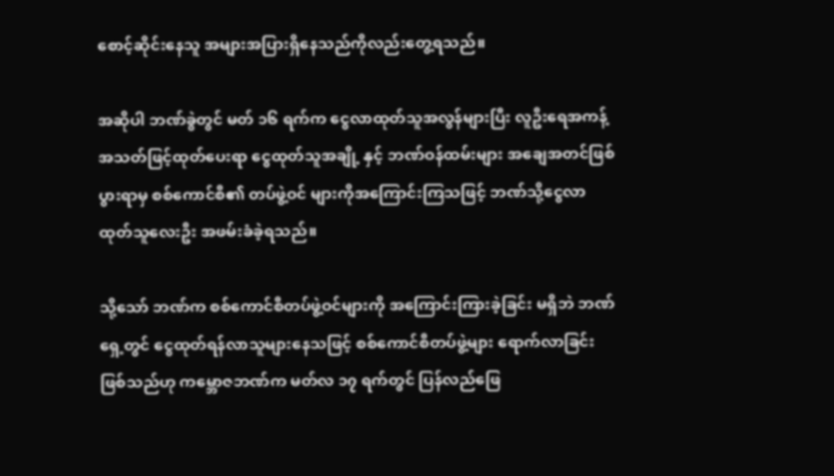စောင့်ဆိုင်းနေသူ အများအပြားရှိနေသည်ကိုလည်းတွေ့ရသည်။

အဆိုပါ ဘဏ်ခွဲတွင် မတ် ၁၆ ရက်က ငွေလာထုတ်သူအလွန်များပြီး လူဦးရေအကန့်အသတ်ဖြင့်ထုတ်ပေးရာ ငွေထုတ်သူအချို့ နှင့် ဘဏ်ဝန်ထမ်းများ အချေအတင်ဖြစ်ပွားရာမှ စစ်ကောင်စီ၏ တပ်ဖွဲ့ဝင် များကိုအကြောင်းကြသဖြင့် ဘဏ်သို့ငွေလာထုတ်သူလေးဦး အဖမ်းခံခဲ့ရသည်။

သို့သော် ဘဏ်က စစ်ကောင်စီတပ်ဖွဲ့ဝင်များကို အကြောင်းကြားခဲ့ခြင်း မရှိဘဲ ဘဏ်ရှေ့တွင် ငွေထုတ်ရန်လာသူများနေသဖြင့် စစ်ကောင်စီတပ်ဖွဲ့များ ရောက်လာခြင်းဖြစ်သည်ဟု ကမ္ဘောဇဘဏ်က မတ်လ ၁၇ ရက်တွင် ပြန်လည်ဖြေ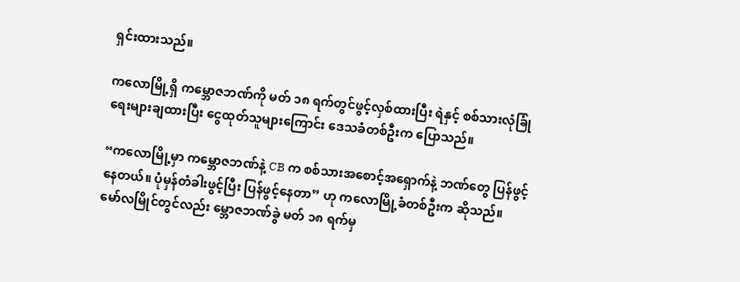ရှင်းထားသည်။

ကလောမြို့ရှိ ကမ္ဘောဇဘဏ်ကို မတ် ၁၈ ရက်တွင်ဖွင့်လှစ်ထားပြီး ရဲနှင့် စစ်သားလုံခြုံရေးများချထားပြီး ငွေထုတ်သူများကြောင်း ဒေသခံတစ်ဦးက ပြောသည်။

“ကလောမြို့မှာ ကမ္ဘောဇဘဏ်နဲ့ CB က စစ်သားအစောင့်အရှောက်နဲ့ ဘဏ်တွေ ပြန်ဖွင့်နေတယ်။ ပုံမှန်တံခါးဖွင့်ပြီး ပြန်ဖွင့်နေတာ” ဟု ကလောမြို့ခံတစ်ဦးက ဆိုသည်။ မော်လမြိုင်တွင်လည်း မ္ဘောဇဘဏ်ခွဲ မတ် ၁၈ ရက်မှ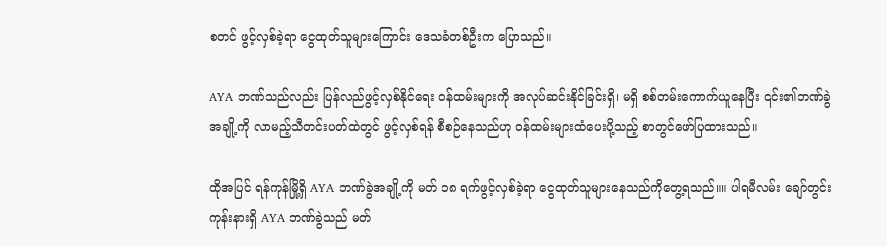စတင် ဖွင့်လှစ်ခဲ့ရာ ငွေထုတ်သူများကြောင်း ဒေသခံတစ်ဦးက ပြောသည်။

AYA ဘဏ်သည်လည်း ပြန်လည်ဖွင့်လှစ်နိုင်ရေး ဝန်ထမ်းများကို အလုပ်ဆင်းနိုင်ခြင်းရှိ၊ မရှိ စစ်တမ်းကောက်ယူနေပြီး ၎င်း၏ဘဏ်ခွဲအချို့ကို လာမည့်သီတင်းပတ်ထဲတွင် ဖွင့်လှစ်ရန် စီစဉ်နေသည်ဟု ဝန်ထမ်းများထံပေးပို့သည့် စာတွင်ဖော်ပြထားသည်။

ထိုအပြင် ရန်ကုန်မြို့ရှိ AYA ဘဏ်ခွဲအချို့ကို မတ် ၁၈ ရက်ဖွင့်လှစ်ခဲ့ရာ ငွေထုတ်သူများနေသည်ကိုတွေ့ရသည်။။ ပါရမီလမ်း ချော်တွင်းကုန်းနားရှိ AYA ဘဏ်ခွဲသည် မတ်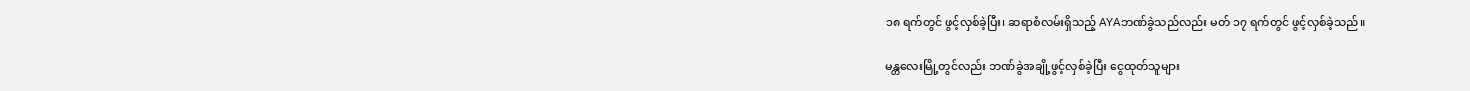၁၈ ရက်တွင် ဖွင့်လှစ်ခဲ့ပြီး၊ ဆရာစံလမ်းရှိသည့် AYAဘဏ်ခွဲသည်လည်း မတ် ၁၇ ရက်တွင် ဖွင့်လှစ်ခဲ့သည်။

မန္တလေးမြို့တွင်လည်း ဘဏ်ခွဲအချို့ဖွင့်လှစ်ခဲ့ပြီး ငွေထုတ်သူများ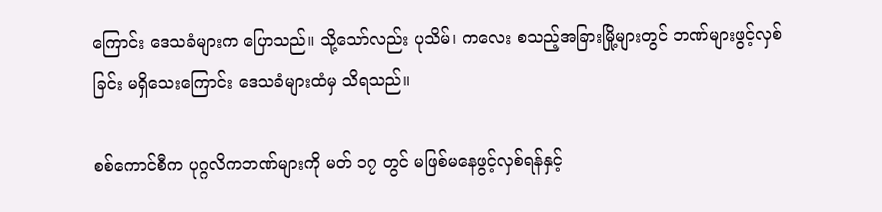ကြောင်း ဒေသခံများက ပြောသည်။ သို့သော်လည်း ပုသိမ်၊ ကလေး စသည့်အခြားမြို့များတွင် ဘဏ်များဖွင့်လှစ်ခြင်း မရှိသေးကြောင်း ဒေသခံများထံမှ သိရသည်။

စစ်ကောင်စီက ပုဂ္ဂလိကဘဏ်များကို မတ် ၁၇ တွင် မဖြစ်မနေဖွင့်လှစ်ရန်နှင့်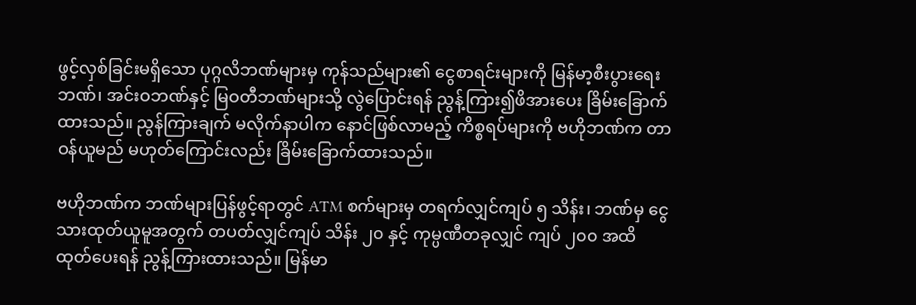ဖွင့်လှစ်ခြင်းမရှိသော ပုဂ္ဂလိဘဏ်များမှ ကုန်သည်များ၏ ငွေစာရင်းများကို မြန်မာ့စီးပွားရေးဘဏ်၊ အင်းဝဘဏ်နှင့် မြဝတီဘဏ်များသို့ လွဲပြောင်းရန် ညွန့်ကြား၍ဖိအားပေး ခြိမ်းခြောက်ထားသည်။ ညွန်ကြားချက် မလိုက်နာပါက နောင်ဖြစ်လာမည့် ကိစ္စရပ်များကို ဗဟိုဘဏ်က တာဝန်ယူမည် မဟုတ်ကြောင်းလည်း ခြိမ်းခြောက်ထားသည်။

ဗဟိုဘဏ်က ဘဏ်များပြန်ဖွင့်ရာတွင် ATM စက်များမှ တရက်လျှင်ကျပ် ၅ သိန်း၊ ဘဏ်မှ ငွေသားထုတ်ယူမူအတွက် တပတ်လျှင်ကျပ် သိန်း ၂၀ နှင့် ကုမ္ပဏီတခုလျှင် ကျပ် ၂၀၀ အထိ ထုတ်ပေးရန် ညွန့်ကြားထားသည်။ မြန်မာ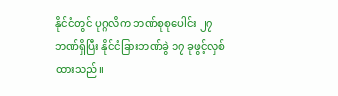နိုင်ငံတွင် ပုဂ္ဂလိက ဘဏ်စုစုပေါင်း ၂၇ ဘဏ်ရှိပြီး နိုင်ငံခြားဘဏ်ခွဲ ၁၇ ခုဖွင့်လှစ်ထားသည်။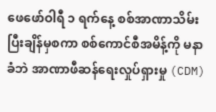ဖေဖော်ဝါရီ ၁ ရက်နေ့ စစ်အာဏာသိမ်းပြီးချိန်မှစကာ စစ်ကောင်စီအမိန့်ကို မနာခံဘဲ အာဏာဖီဆန်ရေးလှုပ်ရှားမှု (CDM)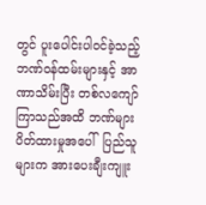တွင် ပူးပေါင်းပါဝင်ခဲ့သည့် ဘဏ်ဝန်ထမ်းများနှင့် အာဏာသိမ်းပြီး တစ်လကျော် ကြာသည်အထိ ဘဏ်များပိတ်ထားမှုအပေါ်  ပြည်သူများက အားပေးချီးကျူး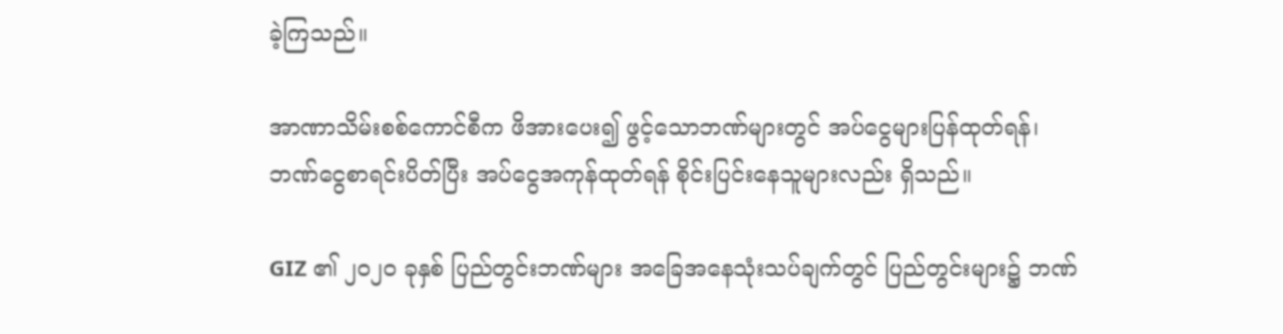ခဲ့ကြသည်။

အာဏာသိမ်းစစ်ကောင်စီက ဖိအားပေး၍ ဖွင့်သောဘဏ်များတွင် အပ်ငွေများပြန်ထုတ်ရန်၊ ဘဏ်ငွေစာရင်းပိတ်ပြီး အပ်ငွေအကုန်ထုတ်ရန် စိုင်းပြင်းနေသူများလည်း ရှိသည်။

GIZ ၏ ၂၀၂၀ ခုနှစ် ပြည်တွင်းဘဏ်များ အခြေအနေသုံးသပ်ချက်တွင် ပြည်တွင်းများ၌ ဘဏ်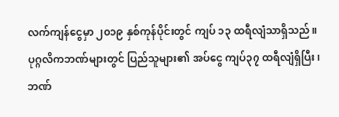လက်ကျန်ငွေမှာ ၂၀၁၉ နှစ်ကုန်ပိုင်းတွင် ကျပ် ၁၃ ထရီလျံသာရှိသည်။ ပုဂ္ဂလိကဘဏ်များတွင် ပြည်သူများ၏ အပ်ငွေ ကျပ်၃၇ ထရီလျံရှိပြီး၊ ဘဏ်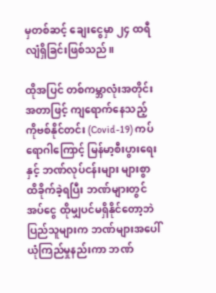မှတစ်ဆင့် ချေးငွေမှာ ၂၄ ထရီလျံရှိခြင်းဖြစ်သည်။

ထိုအပြင် တစ်ကမ္ဘာလုံးအတိုင်းအတာဖြင့် ကျရောက်နေသည့် ကိုဗစ်နိုင်တင်း (Covid-19) ကပ်ရောဂါကြောင့် မြန်မာ့စီးပွားရေးနှင့် ဘဏ်လုပ်ငန်းများ များစွာထိခိုက်ခဲ့ရပြီး ဘဏ်များတွင် အပ်ငွေ ထိုမျှပင်မရှိနိုင်တော့ဘဲ ပြည်သူများက ဘဏ်များအပေါ် ယုံကြည်မှုနည်းကာ ဘဏ်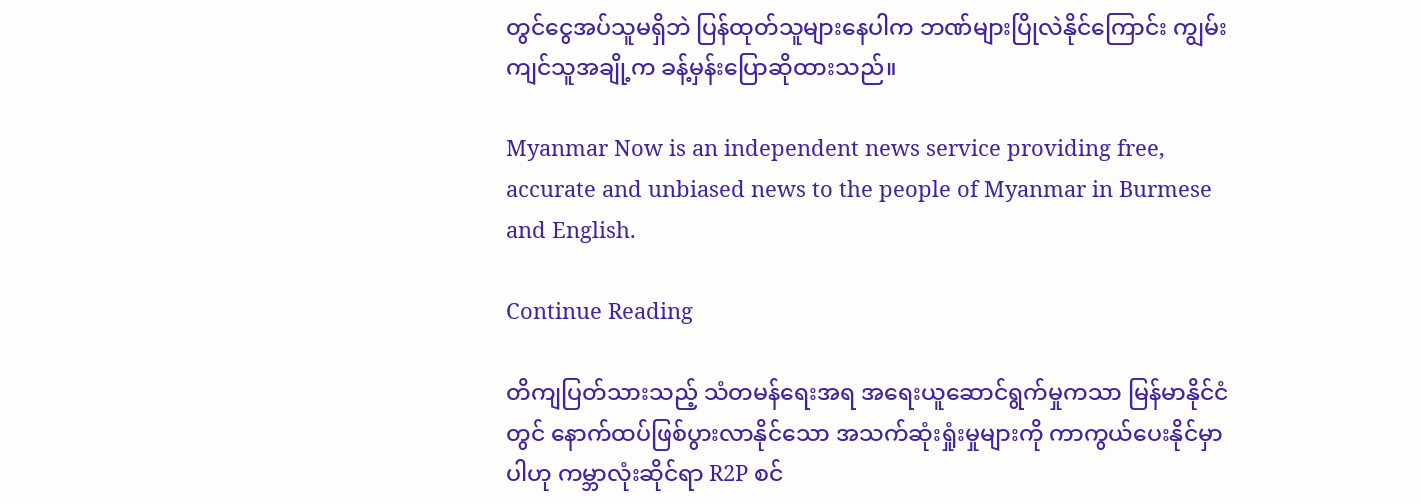တွင်ငွေအပ်သူမရှိဘဲ ပြန်ထုတ်သူများနေပါက ဘဏ်များပြိုလဲနိုင်ကြောင်း ကျွမ်းကျင်သူအချို့က ခန့်မှန်းပြောဆိုထားသည်။

Myanmar Now is an independent news service providing free, accurate and unbiased news to the people of Myanmar in Burmese and English.

Continue Reading

တိကျပြတ်သားသည့် သံတမန်ရေးအရ အရေးယူဆောင်ရွက်မှုကသာ မြန်မာနိုင်ငံတွင် နောက်ထပ်ဖြစ်ပွားလာနိုင်သော အသက်ဆုံးရှုံးမှုများကို ကာကွယ်ပေးနိုင်မှာပါဟု ကမ္ဘာလုံးဆိုင်ရာ R2P စင်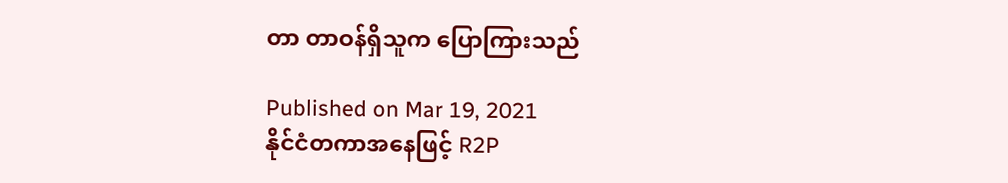တာ တာဝန်ရှိသူက ပြောကြားသည်

Published on Mar 19, 2021
နိုင်ငံတကာအနေဖြင့် R2P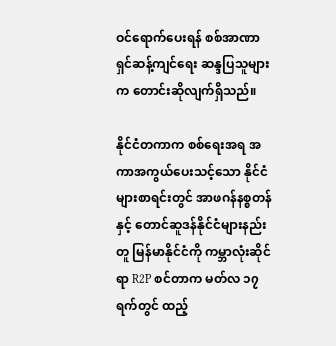ဝင်ရောက်ပေးရန် စစ်အာဏာရှင်ဆန့်ကျင်ရေး ဆန္ဒပြသူများက တောင်းဆိုလျက်ရှိသည်။

နိုင်ငံတကာက စစ်ရေးအရ အကာအကွယ်ပေးသင့်သော နိုင်ငံများစာရင်းတွင် အာဖဂန်နစ္စတန်နှင့် တောင်ဆူဒန်နိုင်ငံများနည်းတူ မြန်မာနိုင်ငံကို ကမ္ဘာလုံးဆိုင်ရာ R2P စင်တာက မတ်လ ၁၇ ရက်တွင် ထည့်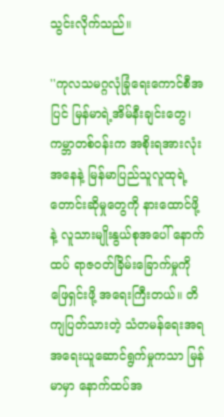သွင်းလိုက်သည်။

''ကုလသမဂ္ဂလုံခြုံရေးကောင်စီအပြင် မြန်မာရဲ့အိမ်နီးချင်းတွေ၊ ကမ္ဘာတစ်ဝန်းက အစိုးရအားလုံးအနေနဲ့ မြန်မာပြည်သူလူထုရဲ့ တောင်းဆိုမှုတွေကို နားထောင်ဖို့နဲ့ လူသားမျိုးနွယ်စုအပေါ် နောက်ထပ် ရာဇဝတ်ခြိမ်းခြောက်မှုကို ဖြေရှင်းဖို့ အရေးကြီးတယ်။ တိကျပြတ်သားတဲ့ သံတမန်ရေးအရ အရေးယူဆောင်ရွက်မှုကသာ မြန်မာမှာ နောက်ထပ်အ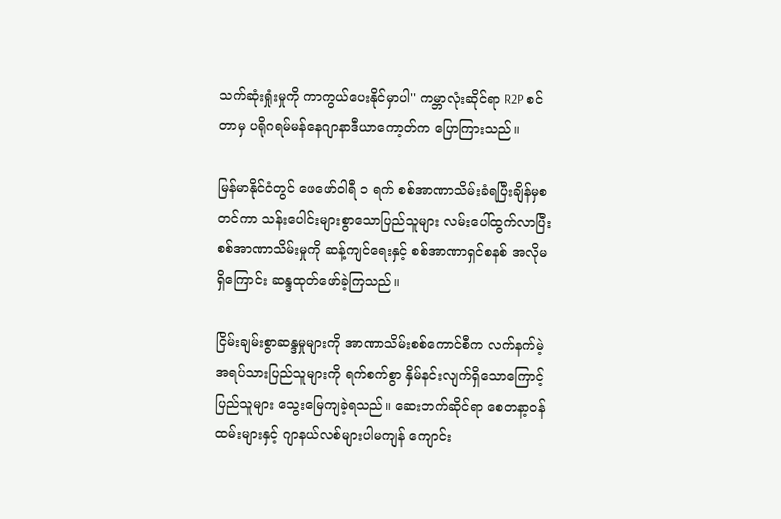သက်ဆုံးရှုံးမှုကို ကာကွယ်ပေးနိုင်မှာပါ'' ကမ္ဘာလုံးဆိုင်ရာ R2P စင်တာမှ ပရိုဂရမ်မန်နေဂျာနာဒီယာကော့တ်က ပြောကြားသည်။

မြန်မာနိုင်ငံတွင် ဖေဖော်ဝါရီ ၁ ရက် စစ်အာဏာသိမ်းခံရပြီးချိန်မှစတင်ကာ သန်းပေါင်းများစွာသောပြည်သူများ လမ်းပေါ်ထွက်လာပြီး စစ်အာဏာသိမ်းမှုကို ဆန့်ကျင်ရေးနှင့် စစ်အာဏာရှင်စနစ် အလိုမရှိကြောင်း ဆန္ဒထုတ်ဖော်ခဲ့ကြသည်။

ငြိမ်းချမ်းစွာဆန္ဒမှုများကို အာဏာသိမ်းစစ်ကောင်စီက လက်နက်မဲ့ အရပ်သားပြည်သူများကို ရက်စက်စွာ နှိမ်နင်းလျက်ရှိသောကြောင့် ပြည်သူများ သွေးမြေကျခဲ့ရသည်။ ဆေးဘက်ဆိုင်ရာ စေတနာ့ဝန်ထမ်းများနှင့် ဂျာနယ်လစ်များပါမကျန် ကျောင်း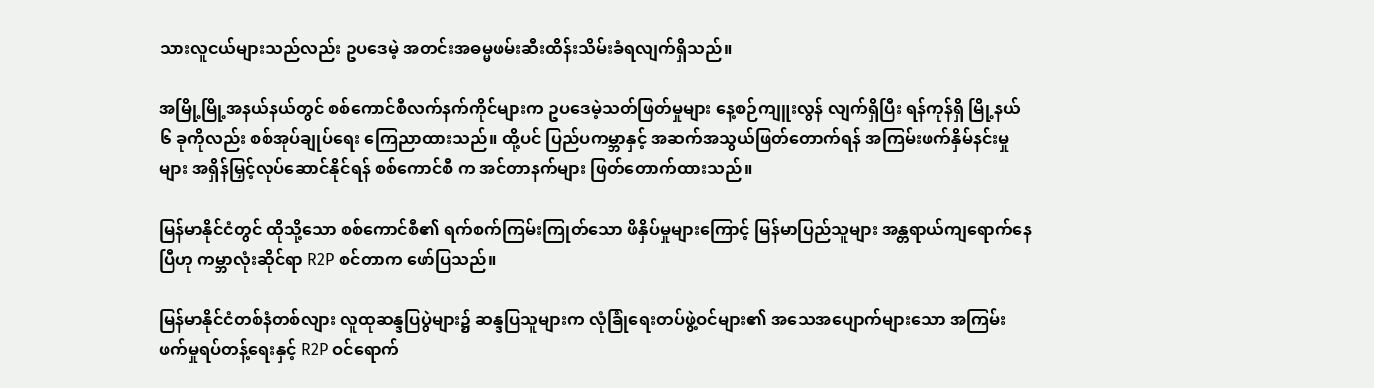သားလူငယ်များသည်လည်း ဥပဒေမဲ့ အတင်းအဓမ္မဖမ်းဆီးထိန်းသိမ်းခံရလျက်ရှိသည်။

အမြို့မြို့အနယ်နယ်တွင် စစ်ကောင်စီလက်နက်ကိုင်များက ဥပဒေမဲ့သတ်ဖြတ်မှုများ နေ့စဉ်ကျူးလွန် လျက်ရှိပြီး ရန်ကုန်ရှိ မြို့နယ် ၆ ခုကိုလည်း စစ်အုပ်ချုပ်ရေး ကြေညာထားသည်။ ထို့ပင် ပြည်ပကမ္ဘာနှင့် အဆက်အသွယ်ဖြတ်တောက်ရန် အကြမ်းဖက်နှိမ်နင်းမှုများ အရှိန်မြှင့်လုပ်ဆောင်နိုင်ရန် စစ်ကောင်စီ က အင်တာနက်များ ဖြတ်တောက်ထားသည်။

မြန်မာနိုင်ငံတွင် ထိုသို့သော စစ်ကောင်စီ၏ ရက်စက်ကြမ်းကြုတ်သော ဖိနှိပ်မှုများကြောင့် မြန်မာပြည်သူများ အန္တရာယ်ကျရောက်နေပြီဟု ကမ္ဘာလုံးဆိုင်ရာ R2P စင်တာက ဖော်ပြသည်။

မြန်မာနိုင်ငံတစ်နံတစ်လျား လူထုဆန္ဒပြပွဲများ၌ ဆန္ဒပြသူများက လုံခြုံရေးတပ်ဖွဲ့ဝင်များ၏ အသေအပျောက်များသော အကြမ်းဖက်မှုရပ်တန့်ရေးနှင့် R2P ဝင်ရောက်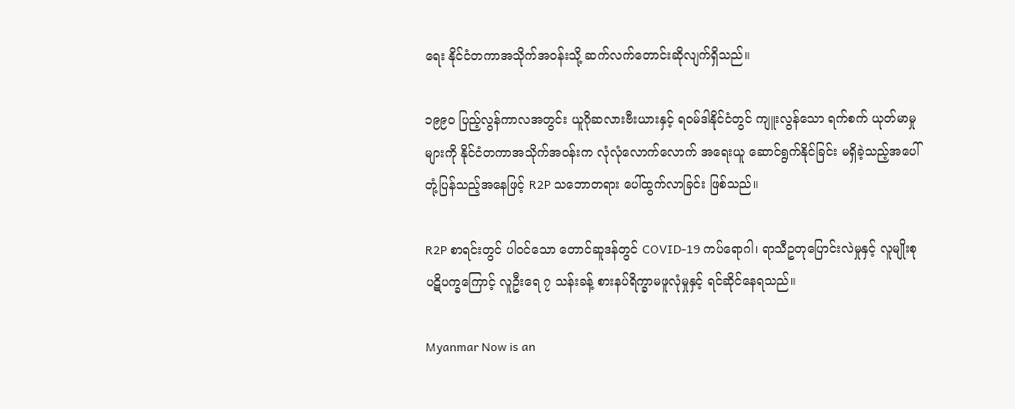ရေး နိုင်ငံတကာအသိုက်အဝန်းသို့ ဆက်လက်တောင်းဆိုလျက်ရှိသည်။

၁၉၉၀ ပြည့်လွန်ကာလအတွင်း ယူဂိုဆလားဗီးယားနှင့် ရဝမ်ဒါနိုင်ငံတွင် ကျူးလွန်သော ရက်စက် ယုတ်မာမှုများကို နိုင်ငံတကာအသိုက်အဝန်းက လုံလုံလောက်လောက် အရေးယူ ဆောင်ရွက်နိုင်ခြင်း မရှိခဲ့သည့်အပေါ် တုံ့ပြန်သည့်အနေဖြင့် R2P သဘောတရား ပေါ်ထွက်လာခြင်း ဖြစ်သည်။

R2P စာရင်းတွင် ပါဝင်သော တောင်ဆူဒန်တွင် COVID-19 ကပ်ရောဂါ၊ ရာသီဥတုပြောင်းလဲမှုနှင့် လူမျိုးစုပဋိပက္ခကြောင့် လူဦးရေ ၇ သန်းခန့် စားနပ်ရိက္ခာမဖူလုံမှုနှင့် ရင်ဆိုင်နေရသည်။

Myanmar Now is an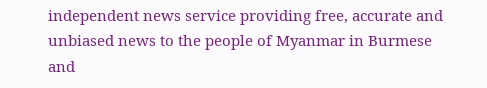independent news service providing free, accurate and unbiased news to the people of Myanmar in Burmese and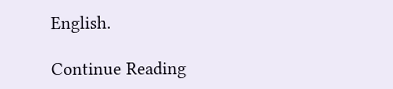English.

Continue Reading